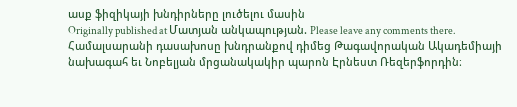ասք ֆիզիկայի խնդիրները լուծելու մասին
Originally published at Մատյան անկապության. Please leave any comments there.
Համալսարանի դասախոսը խնդրանքով դիմեց Թագավորական Ակադեմիայի նախագահ եւ Նոբելյան մրցանակակիր պարոն Էրնեստ Ռեզերֆորդին։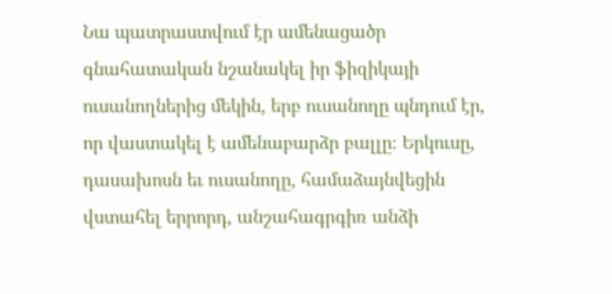Նա պատրաստվում էր ամենացածր գնահատական նշանակել իր ֆիզիկայի ուսանողներից մեկին, երբ ուսանողը պնդում էր, որ վաստակել է ամենաբարձր բալլը։ Երկուսը, դասախոսն եւ ուսանողը, համաձայնվեցին վստահել երրորդ, անշահագրգիռ անձի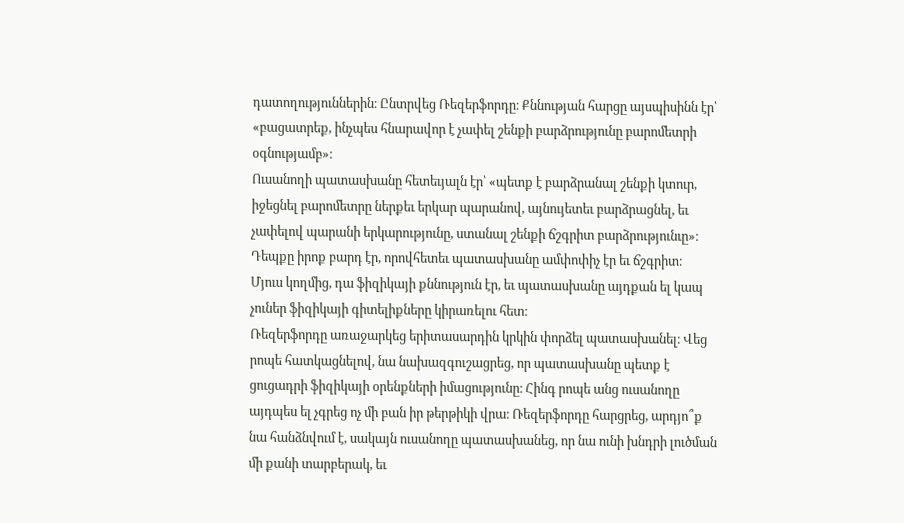դատողություններին։ Ընտրվեց Ռեզերֆորդը։ Քննության հարցը այսպիսինն էր՝ «բացատրեք, ինչպես հնարավոր է չափել շենքի բարձրությունը բարոմետրի օգնությամբ»։
Ուսանողի պատասխանը հետեւյալն էր՝ «պետք է բարձրանալ շենքի կտուր, իջեցնել բարոմետրը ներքեւ երկար պարանով, այնույետեւ բարձրացնել, եւ չափելով պարանի երկարությունը, ստանալ շենքի ճշգրիտ բարձրությունւը»։
Դեպքը իրոք բարդ էր, որովհետեւ պատասխանը ամփոփիչ էր եւ ճշգրիտ։
Մյուս կողմից, դա ֆիզիկայի քննություն էր, եւ պատասխանը այդքան ել կապ չուներ ֆիզիկայի գիտելիքները կիրառելու հետ։
Ռեզերֆորդը առաջարկեց երիտասարդին կրկին փորձել պատասխանել։ Վեց րոպե հատկացնելով, նա նախազգուշացրեց, որ պատասխանը պետք է ցուցադրի ֆիզիկայի օրենքների իմացությունը։ Հինգ րոպե անց ուսանողը այդպես ել չգրեց ոչ մի բան իր թերթիկի վրա։ Ռեզերֆորդը հարցրեց, արդյո՞ք նա հանձնվում է, սակայն ուսանողը պատասխանեց, որ նա ունի խնդրի լուծման մի քանի տարբերակ, եւ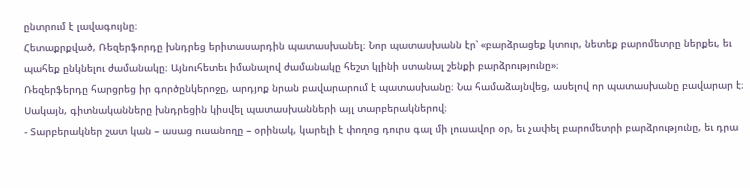ընտրում է լավագույնը։
Հետաքրքված, Ռեզերֆորդը խնդրեց երիտասարդին պատասխանել։ Նոր պատասխանն էր՝ «բարձրացեք կտուր, նետեք բարոմետրը ներքեւ, եւ պահեք ընկնելու ժամանակը։ Այնուհետեւ իմանալով ժամանակը հեշտ կլինի ստանալ շենքի բարձրությունը»։
Ռեզերֆերդը հարցրեց իր գործընկերոջը, արդյոք նրան բավարարում է պատասխանը։ Նա համաձայնվեց, ասելով որ պատասխանը բավարար է։ Սակայն, գիտնականները խնդրեցին կիսվել պատասխանների այլ տարբերակներով։
- Տարբերակներ շատ կան – ասաց ուսանողը – օրինակ, կարելի է փողոց դուրս գալ մի լուսավոր օր, եւ չափել բարոմետրի բարձրությունը, եւ դրա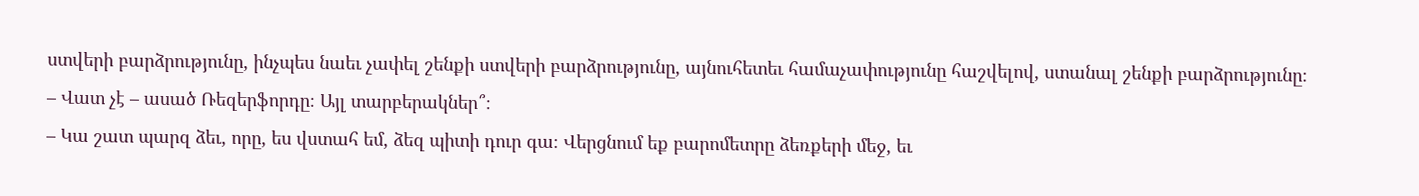ստվերի բարձրությունը, ինչպես նաեւ չափել շենքի ստվերի բարձրությունը, այնուհետեւ համաչափությունը հաշվելով, ստանալ շենքի բարձրությունը։
– Վատ չէ – ասած Ռեզերֆորդը։ Այլ տարբերակներ՞։
– Կա շատ պարզ ձեւ, որը, ես վստահ եմ, ձեզ պիտի դուր գա։ Վերցնում եք բարոմետրը ձեռքերի մեջ, եւ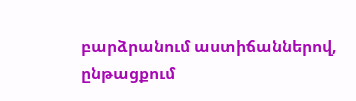բարձրանում աստիճաններով, ընթացքում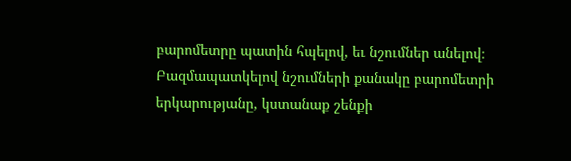բարոմետրը պատին հպելով, եւ նշումներ անելով։ Բազմապատկելով նշումների քանակը բարոմետրի երկարությանը, կստանաք շենքի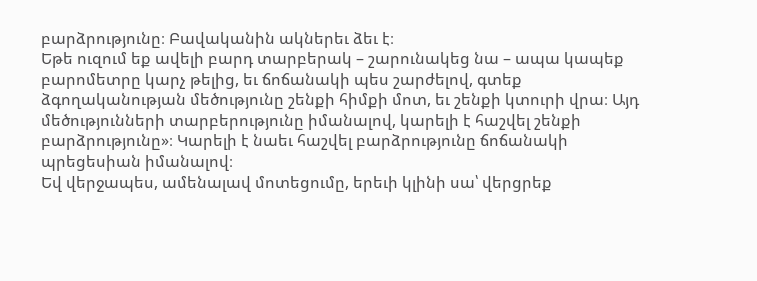բարձրությունը։ Բավականին ակներեւ ձեւ է։
Եթե ուզում եք ավելի բարդ տարբերակ – շարունակեց նա – ապա կապեք բարոմետրը կարչ թելից, եւ ճոճանակի պես շարժելով, գտեք ձգողականության մեծությունը շենքի հիմքի մոտ, եւ շենքի կտուրի վրա։ Այդ մեծությունների տարբերությունը իմանալով, կարելի է հաշվել շենքի բարձրությունը»։ Կարելի է նաեւ հաշվել բարձրությունը ճոճանակի պրեցեսիան իմանալով։
Եվ վերջապես, ամենալավ մոտեցումը, երեւի կլինի սա՝ վերցրեք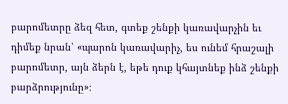բարոմետրը ձեզ հետ, գտեք շենքի կառավարչին եւ դիմեք նրան՝ «պարոն կառավարիչ, ես ունեմ հրաշալի բարոմետր, այն ձերն է, եթե դուք կհայտնեք ինձ շենքի բարձրությունը»։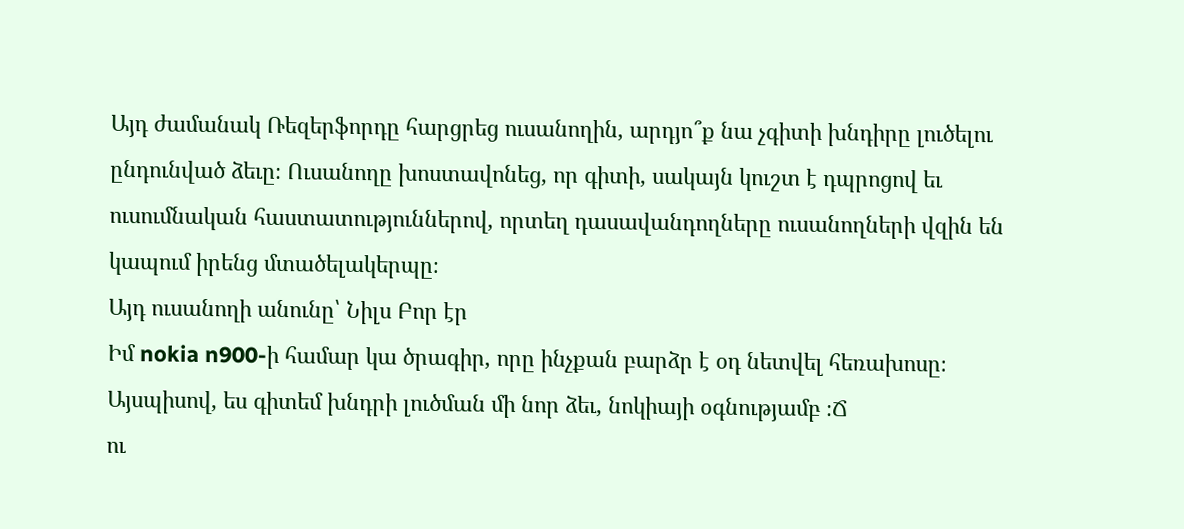Այդ ժամանակ Ռեզերֆորդը հարցրեց ուսանողին, արդյո՞ք նա չգիտի խնդիրը լուծելու ընդունված ձեւը։ Ուսանողը խոստավոնեց, որ գիտի, սակայն կուշտ է դպրոցով եւ ուսումնական հաստատություններով, որտեղ դասավանդողները ուսանողների վզին են կապում իրենց մտածելակերպը։
Այդ ուսանողի անունը՝ Նիլս Բոր էր
Իմ nokia n900-ի համար կա ծրագիր, որը ինչքան բարձր է օդ նետվել հեռախոսը։
Այսպիսով, ես գիտեմ խնդրի լուծման մի նոր ձեւ, նոկիայի օգնությամբ ։Ճ
ու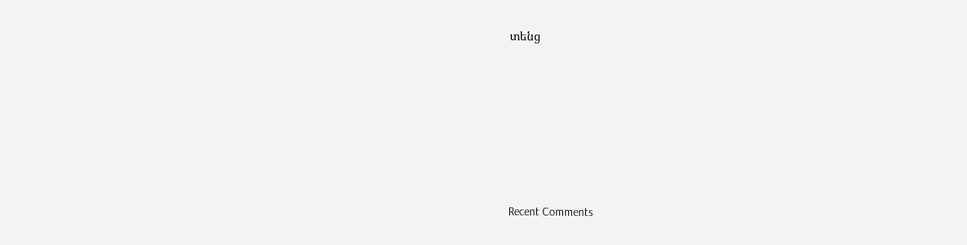տենց









Recent Comments